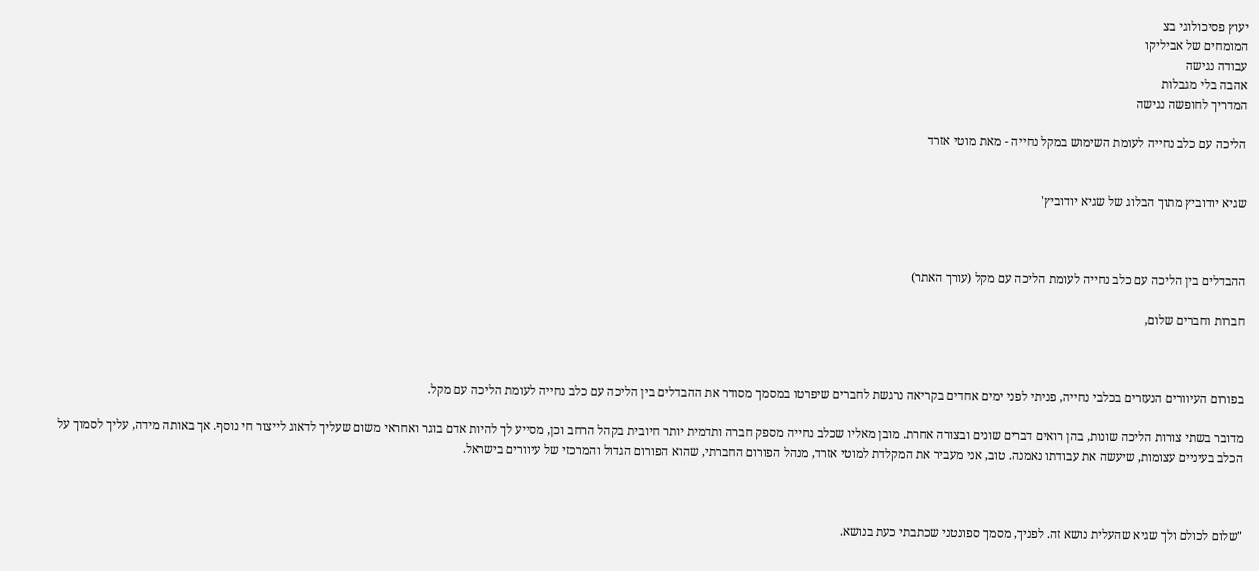יעוץ פסיכולוגי בצ
המומחים של אביליקו
עבודה נגישה
אהבה בלי מגבלות
המדריך לחופשה נגישה

הליכה עם כלב נחייה לעומת השימוש במקל נחייה - מאת מוטי אזרד


שגיא יודוביץ מתוך הבלוג של שגיא יודוביץ'



ההבדלים בין הליכה עם כלב נחייה לעומת הליכה עם מקל (עורך האתר)

חברות וחברים שלום,



בפורום העיוורים הנעזרים בכלבי נחייה, פניתי לפני ימים אחדים בקריאה נרגשת לחברים שיפרטו במסמך מסודר את ההבדלים בין הליכה עם כלב נחייה לעומת הליכה עם מקל.

מדובר בשתי צורות הליכה שונות, בהן רואים דברים שונים ובצורה אחרת. מובן מאליו שכלב נחייה מספק חברה ותדמית יותר חיובית בקהל הרחב וכן, מסייע לך להיות אדם בוגר ואחראי משום שעליך לדאוג לייצור חי נוסף. אך באותה מידה, עליך לסמוך על הכלב בעיניים עצומות, שיעשה את עבודתו נאמנה. טוב, אני מעביר את המקלדת למוטי אזרד, מנהל הפורום החברתי, שהוא הפורום הגדול והמרכזי של עיוורים בישראל.



"שלום לכולם ולך שגיא שהעלית נושא זה. לפניך, מסמך ספונטני שכתבתי כעת בנושא.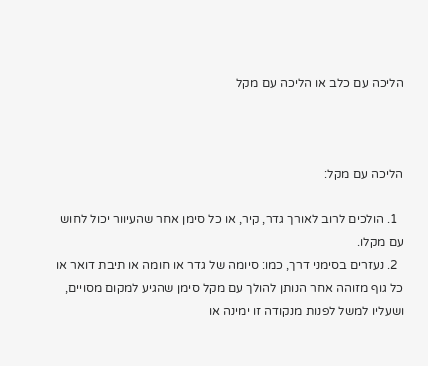הליכה עם כלב או הליכה עם מקל



הליכה עם מקל:

  1. הולכים לרוב לאורך גדר, קיר, או כל סימן אחר שהעיוור יכול לחוש עם מקלו.
  2. נעזרים בסימני דרך, כמו: סיומה של גדר או חומה או תיבת דואר או כל גוף מזוהה אחר הנותן להולך עם מקל סימן שהגיע למקום מסויים, ושעליו למשל לפנות מנקודה זו ימינה או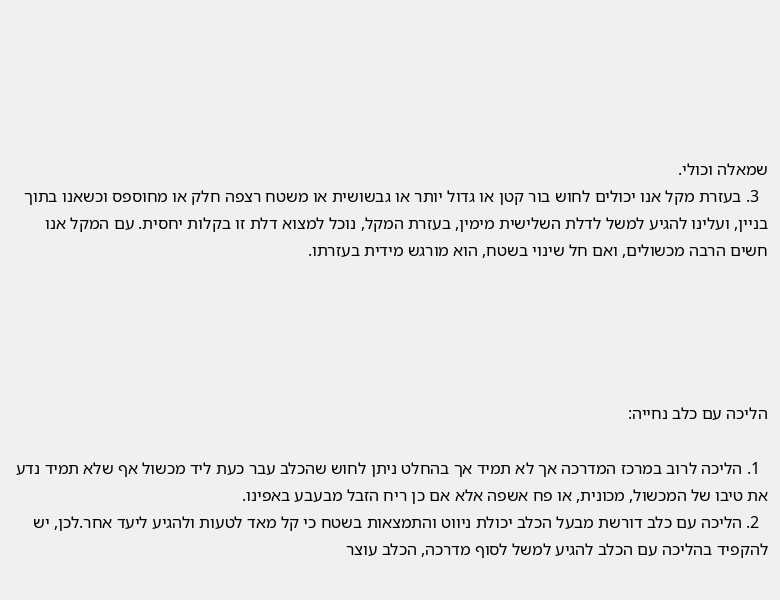שמאלה וכולי.
  3. בעזרת מקל אנו יכולים לחוש בור קטן או גדול יותר או גבשושית או משטח רצפה חלק או מחוספס וכשאנו בתוך בניין, ועלינו להגיע למשל לדלת השלישית מימין, בעזרת המקל, נוכל למצוא דלת זו בקלות יחסית. עם המקל אנו חשים הרבה מכשולים, ואם חל שינוי בשטח, הוא מורגש מידית בעזרתו.





הליכה עם כלב נחייה:

  1. הליכה לרוב במרכז המדרכה אך לא תמיד אך בהחלט ניתן לחוש שהכלב עבר כעת ליד מכשול אף שלא תמיד נדע את טיבו של המכשול, מכונית, או פח אשפה אלא אם כן ריח הזבל מבעבע באפינו.
  2. הליכה עם כלב דורשת מבעל הכלב יכולת ניווט והתמצאות בשטח כי קל מאד לטעות ולהגיע ליעד אחר.לכן, יש להקפיד בהליכה עם הכלב להגיע למשל לסוף מדרכה, הכלב עוצר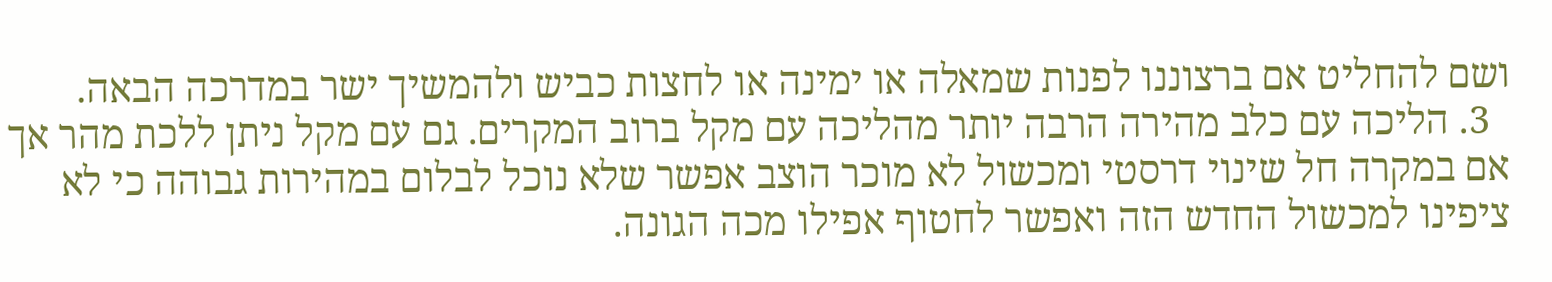ושם להחליט אם ברצוננו לפנות שמאלה או ימינה או לחצות כביש ולהמשיך ישר במדרכה הבאה.
  3. הליכה עם כלב מהירה הרבה יותר מהליכה עם מקל ברוב המקרים. גם עם מקל ניתן ללכת מהר אך אם במקרה חל שינוי דרסטי ומכשול לא מוכר הוצב אפשר שלא נוכל לבלום במהירות גבוהה כי לא ציפינו למכשול החדש הזה ואפשר לחטוף אפילו מכה הגונה.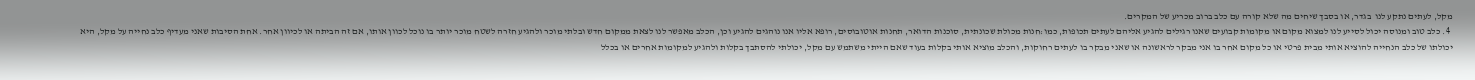מקל, לעתים נתקע לנו  בגדר, או בסבך שיחים מה שלא קורה עם כלב ברוב מכריע של המקרים.
  4. כלב טוב ומנוסה יכול לסייע לנו למצוא מקום או מקומות קבועים שאנו רגילים להגיע אליהם לעתים תכופות, כמו:חנות מכולת שכונתית, סוכנות הדואר, תחנות אוטובוסים, רופא אליו אנו נוהגים להגיע וכן, הכלב מאפשר לנו לצאת ממקום חדש ובלתי מוכר ולהגיע חזרה לשטח מוכר יותר בו נוכל לכוון אותו, אם זה הביתה או לכיוון אחר. אחת הסיבות שאני מעדיף כלב נחייה על מקל, היא יכולתו של כלב הנחייה להוציא אותי מבית פרטי או כל מקום אחר בו אני מבקר לראשונה או שאני מבקר בו לעתים רחוקות, והכלב מוציא אותי בקלות בעוד שאם הייתי משתמש עם מקל, יכולתי להסתבך בקלות ולהגיע למקומות אחרים או בכלל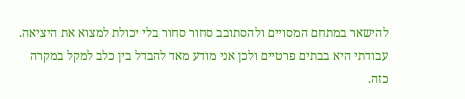להישאר במתחם המסויים ולהסתובב סחור סחור בלי יכולת למצוא את היציאה. עבודתי היא בבתים פרטיים ולכן אני מודע מאד להבדל בין כלב למקל במקרה כזה.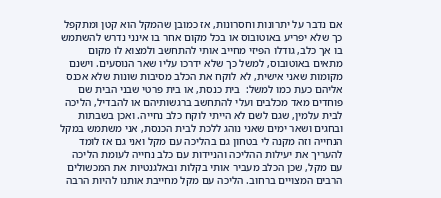אם נדבר על יתרונות וחסרונות, אז כמובן שהמקל הוא קטן ומתקפל כך שלא יפריע באוטובוס או בכל מקום אחר בו אינני נדרש להשתמש בו אך כלב, גודלו הפיזי מחייב אותי להתחשב ולמצוא לו מקום מתאים באוטובוס, למשל כך שלא ידרכו עליו שאר הנוסעים. וישנם מקומות שאני אישית, לא לוקח את הכלב מסיבות שונות שלא אכנס אליהם כעת כמו למשל:  בית כנסת, או בית פרטי שבני הבית שם פוחדים מאד מכלבים ועלי להתחשב ברגשותיהם או להבדיל, הליכה לבית עלמין, שגם לשם לא הייתי לוקח כלב נחייה. ואכן בשבתות ובחגים ושאר ימים שאני נוהג ללכת לבית הכנסת, אני משתמש במקל הנחייה וזה מקנה לי בטחון גם בהליכה עם מקל ואני גם אז לומד להעריך את יעילות ההליכה והניידות עם כלב נחייה לעומת הליכה עם מקל, שכן הכלב מעביר אותי בקלות ובאלגנטיות את המכשולים הרבים המצויים ברחוב. הליכה עם מקל מחייבת אותנו להיות הרבה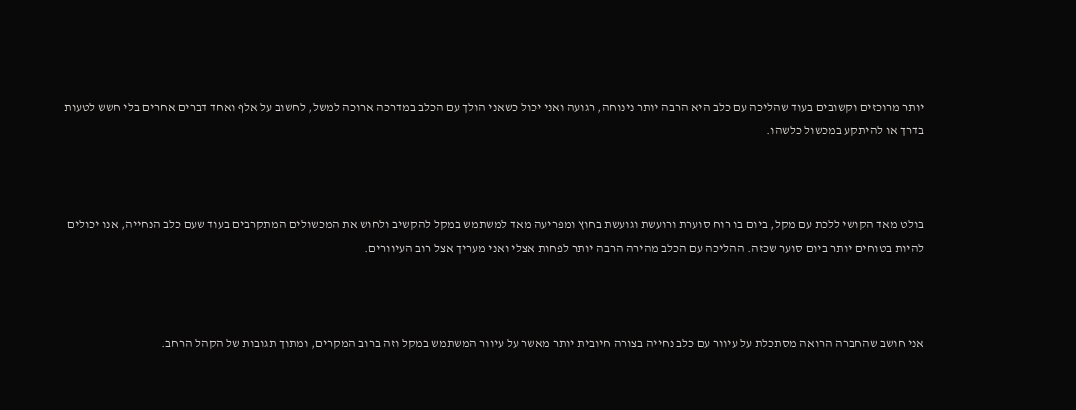יותר מרוכזים וקשובים בעוד שהליכה עם כלב היא הרבה יותר נינוחה, רגועה ואני יכול כשאני הולך עם הכלב במדרכה ארוכה למשל, לחשוב על אלף ואחד דברים אחרים בלי חשש לטעות בדרך או להיתקע במכשול כלשהו.



בולט מאד הקושי ללכת עם מקל, ביום בו רוח סוערת ורועשת וגועשת בחוץ ומפריעה מאד למשתמש במקל להקשיב ולחוש את המכשולים המתקרבים בעוד שעם כלב הנחייה, אנו יכולים להיות בטוחים יותר ביום סוער שכזה. ההליכה עם הכלב מהירה הרבה יותר לפחות אצלי ואני מעריך אצל רוב העיוורים.



אני חושב שהחברה הרואה מסתכלת על עיוור עם כלב נחייה בצורה חיובית יותר מאשר על עיוור המשתמש במקל וזה ברוב המקרים, ומתוך תגובות של הקהל הרחב.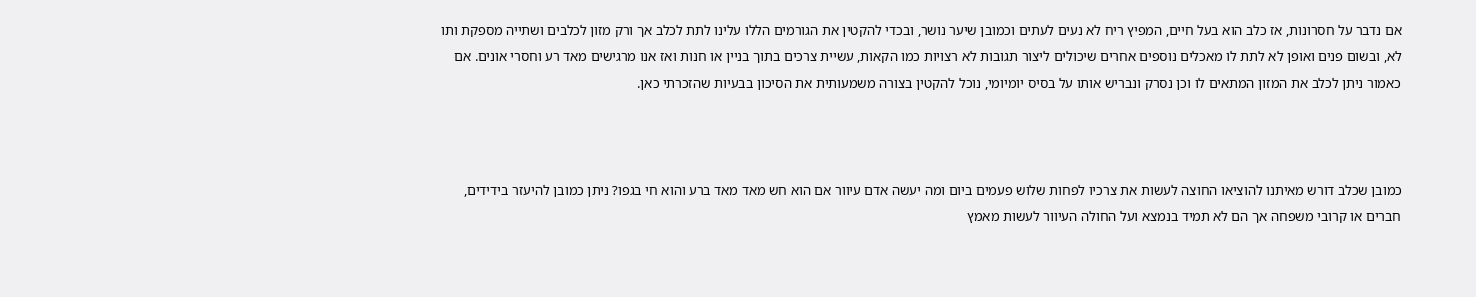אם נדבר על חסרונות, אז כלב הוא בעל חיים, המפיץ ריח לא נעים לעתים וכמובן שיער נושר, ובכדי להקטין את הגורמים הללו עלינו לתת לכלב אך ורק מזון לכלבים ושתייה מספקת ותו לא, ובשום פנים ואופן לא לתת לו מאכלים נוספים אחרים שיכולים ליצור תגובות לא רצויות כמו הקאות, עשיית צרכים בתוך בניין או חנות ואז אנו מרגישים מאד רע וחסרי אונים. אם כאמור ניתן לכלב את המזון המתאים לו וכן נסרק ונבריש אותו על בסיס יומיומי, נוכל להקטין בצורה משמעותית את הסיכון בבעיות שהזכרתי כאן.



כמובן שכלב דורש מאיתנו להוציאו החוצה לעשות את צרכיו לפחות שלוש פעמים ביום ומה יעשה אדם עיוור אם הוא חש מאד מאד ברע והוא חי בגפו? ניתן כמובן להיעזר בידידים, חברים או קרובי משפחה אך הם לא תמיד בנמצא ועל החולה העיוור לעשות מאמץ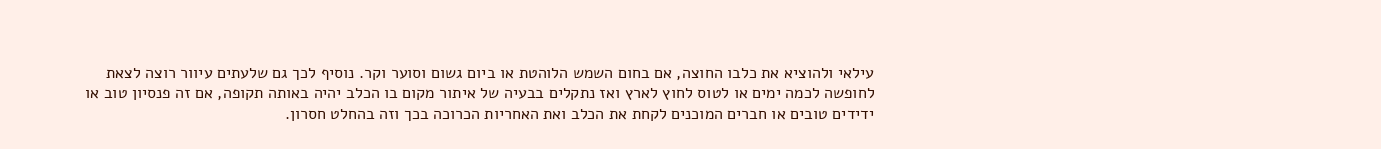עילאי ולהוציא את כלבו החוצה, אם בחום השמש הלוהטת או ביום גשום וסוער וקר. נוסיף לכך גם שלעתים עיוור רוצה לצאת לחופשה לכמה ימים או לטוס לחוץ לארץ ואז נתקלים בבעיה של איתור מקום בו הכלב יהיה באותה תקופה, אם זה פנסיון טוב או ידידים טובים או חברים המוכנים לקחת את הכלב ואת האחריות הכרוכה בכך וזה בהחלט חסרון.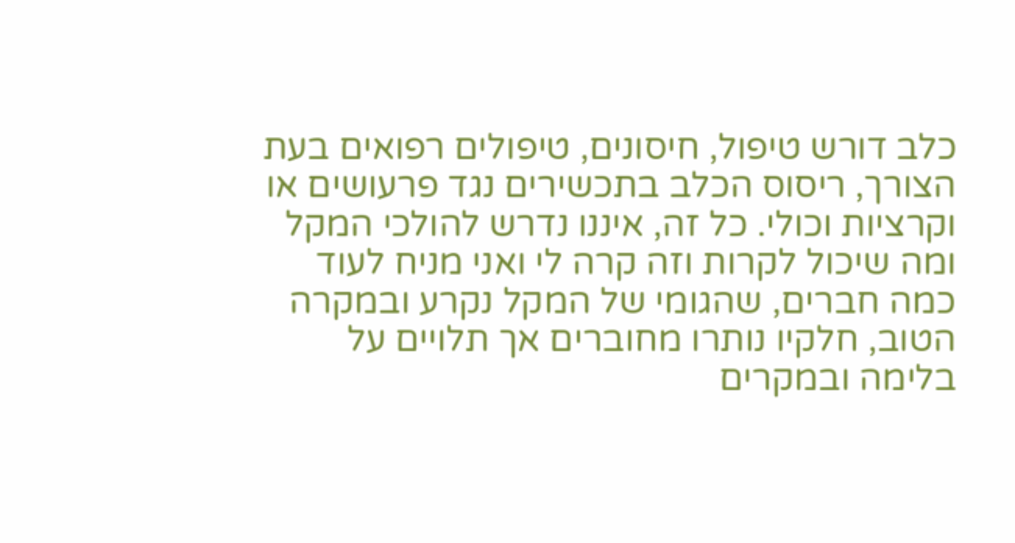כלב דורש טיפול, חיסונים, טיפולים רפואים בעת הצורך, ריסוס הכלב בתכשירים נגד פרעושים או וקרציות וכולי. כל זה, איננו נדרש להולכי המקל ומה שיכול לקרות וזה קרה לי ואני מניח לעוד כמה חברים, שהגומי של המקל נקרע ובמקרה הטוב, חלקיו נותרו מחוברים אך תלויים על בלימה ובמקרים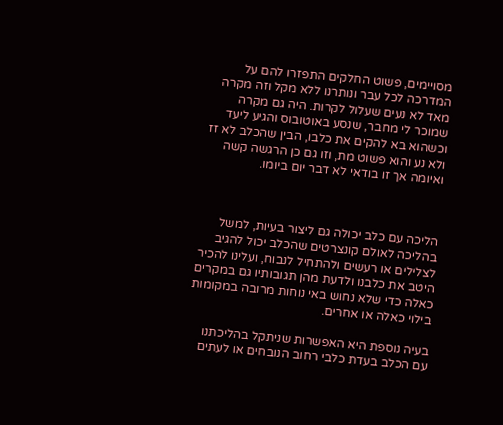מסויימים, פשוט החלקים התפזרו להם על המדרכה לכל עבר ונותרנו ללא מקל וזה מקרה מאד לא נעים שעלול לקרות. היה גם מקרה שמוכר לי מחבר, שנסע באוטובוס והגיע ליעד וכשהוא בא להקים את כלבו, הבין שהכלב לא זז ולא נע והוא פשוט מת, וזו גם כן הרגשה קשה ואיומה אך זו בודאי לא דבר יום ביומו.



הליכה עם כלב יכולה גם ליצור בעיות, למשל בהליכה לאולם קונצרטים שהכלב יכול להגיב לצלילים או רעשים ולהתחיל לנבוח, ועלינו להכיר היטב את כלבנו ולדעת מהן תגובותיו גם במקרים כאלה כדי שלא נחוש באי נוחות מרובה במקומות בילוי כאלה או אחרים.

בעיה נוספת היא האפשרות שניתקל בהליכתנו עם הכלב בעדת כלבי רחוב הנובחים או לעתים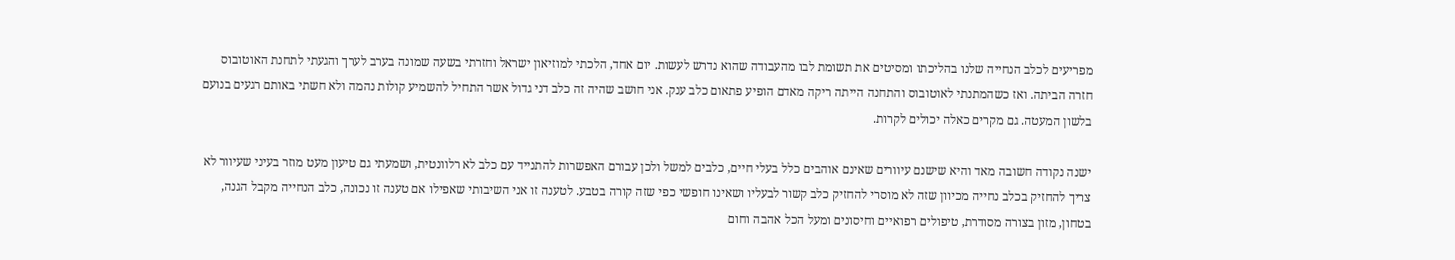מפריעים לכלב הנחייה שלנו בהליכתו ומסיטים את תשומת לבו מהעבודה שהוא נדרש לעשות. יום אחד, הלכתי למוזיאון ישראל וחזרתי בשעה שמונה בערב לערך והגעתי לתחנת האוטובוס חזרה הביתה. ואז כשהמתנתי לאוטובוס והתחנה הייתה ריקה מאדם הופיע פתאום כלב ענק. אני חושב שהיה זה כלב דני גדול אשר התחיל להשמיע קולות נהמה ולא חשתי באותם רגעים בנועם בלשון המעטה. גם מקרים כאלה יכולים לקרות.

ישנה נקודה חשובה מאד והיא שישנם עיוורים שאינם אוהבים כלל בעלי חיים, כלבים למשל ולכן עבורם האפשרות להתנייד עם כלב לא רלוונטית, ושמעתי גם טיעון מעט מוזר בעיני שעיוור לא צריך להחזיק בכלב נחייה מכיוון שזה לא מוסרי להחזיק כלב קשור לבעליו ושאינו חופשי כפי שזה קורה בטבע. לטענה זו אני השיבותי שאפילו אם טענה זו נכונה, כלב הנחייה מקבל הגנה, בטחון, מזון בצורה מסודרת, טיפולים רפואיים וחיסונים ומעל הכל אהבה וחום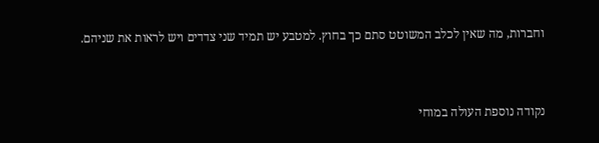וחברות, מה שאין לכלב המשוטט סתם כך בחוץ. למטבע יש תמיד שני צדדים ויש לראות את שניהם.



נקודה נוספת העולה במוחי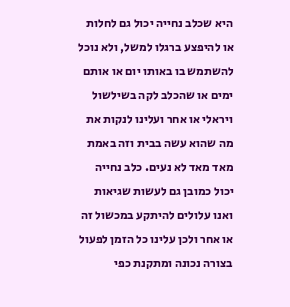היא שכלב נחייה יכול גם לחלות או להיפצע ברגלו למשל, ולא נוכל להשתמש בו באותו יום או אותם ימים או שהכלב לקה בשילשול ויראלי או אחר ועלינו לנקות את מה שהוא עשה בבית וזה באמת מאד מאד לא נעים. כלב נחייה יכול כמובן גם לעשות שגיאות ואנו עלולים להיתקע במכשול זה או אחר ולכן עלינו כל הזמן לפעול בצורה נכונה ומתקנת כפי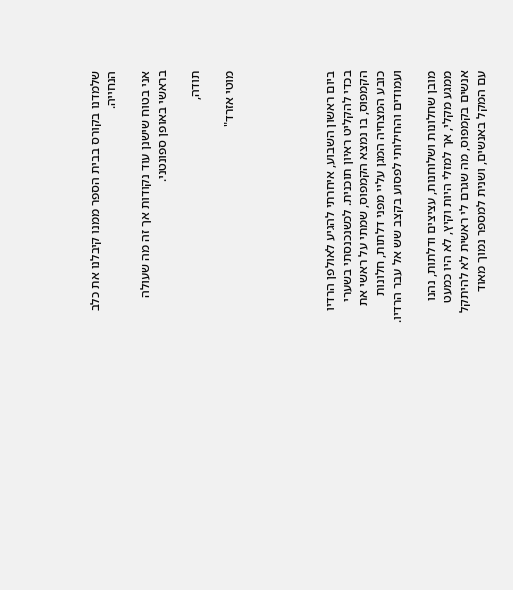שלמדנו בקורס בבית הספר ממנו קיבלנו את כלב הנחייה.

אני בטוח שישנן עוד נקודות אך זה מה שעולה בראשי באופן ספונטני.

תודה,

מוטי אזרד"





ביום ראשון השבוע, איחרתי להגיע לאולפן הרדיו בכדי להקליט ראיון תוכנית. לכשנכנסתי בשערי הקמפוס, בו נמצא הקמפוס, שמתי על ראשי את כובע המצחיה המגן עליי מפני דלתות, חלונות ועמודים והחילותי לפסוע בקצב שש אל עבר הרדיו.

מובן שחלונות ושלוחנות, עציצים ודלתות, נהנו ממגע מקלי, אך למזלי היות וקיץ, לא היו כמעט אנשים בקמפוס, מה שגרם לי ראשית לא להיתקל עם המקל באנשים, ושנית למספר נמוך מאוד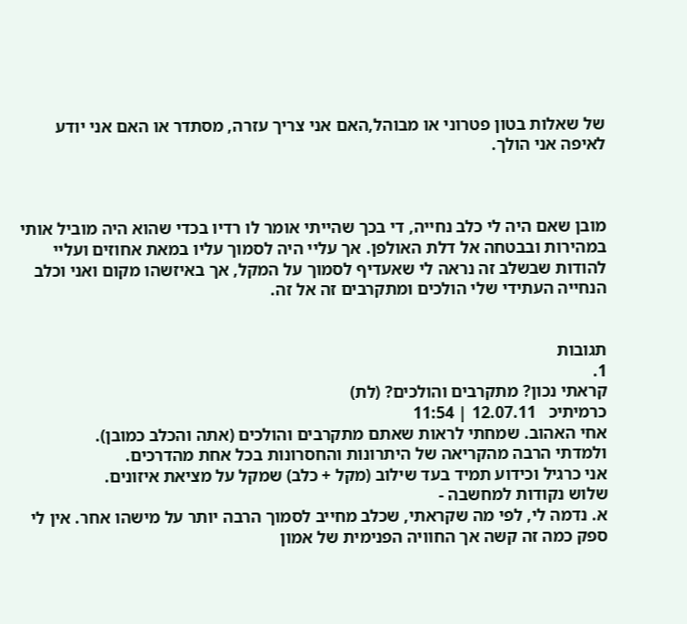של שאלות בטון פטרוני או מבוהל,האם אני צריך עזרה, מסתדר או האם אני יודע לאיפה אני הולך.



מובן שאם היה לי כלב נחייה, די בכך שהייתי אומר לו רדיו בכדי שהוא היה מוביל אותי במהירות ובבטחה אל דלת האולפן. אך עליי היה לסמוך עליו במאת אחוזים ועליי להודות שבשלב זה נראה לי שאעדיף לסמוך על המקל, אך באיזשהו מקום ואני וכלב הנחייה העתידי שלי הולכים ומתקרבים זה אל זה.


תגובות
1.
קראתי נכון? מתקרבים והולכים? (לת)
כרמיתיכ   12.07.11 | 11:54
אחי האהוב. שמחתי לראות שאתם מתקרבים והולכים (אתה והכלב כמובן).
ולמדתי הרבה מהקריאה של היתרונות והחסרונות בכל אחת מהדרכים.
אני כרגיל וכידוע תמיד בעד שילוב (מקל + כלב) שמקל על מציאת איזונים.
שלוש נקודות למחשבה -
א. נדמה לי, לפי מה שקראתי, שכלב מחייב לסמוך הרבה יותר על מישהו אחר. אין לי ספק כמה זה קשה אך החוויה הפנימית של אמון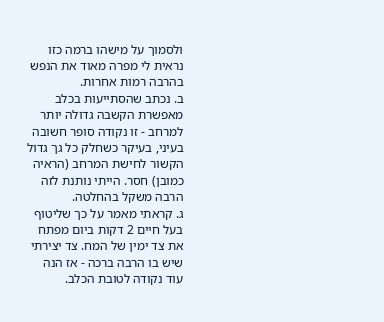ולסמוך על מישהו ברמה כזו נראית לי מפרה מאוד את הנפש בהרבה רמות אחרות.
ב. נכתב שהסתייעות בכלב מאפשרת הקשבה גדולה יותר למרחב - זו נקודה סופר חשובה בעיני, בעיקר כשחלק כל גך גדול הקשור לחישת המרחב (הראיה כמובן) חסר. הייתי נותנת לזה הרבה משקל בהחלטה.
ג. קראתי מאמר על כך שליטוף בעל חיים 2 דקות ביום מפתח את צד ימין של המח. צד יצירתי שיש בו הרבה ברכה - אז הנה עוד נקודה לטובת הכלב.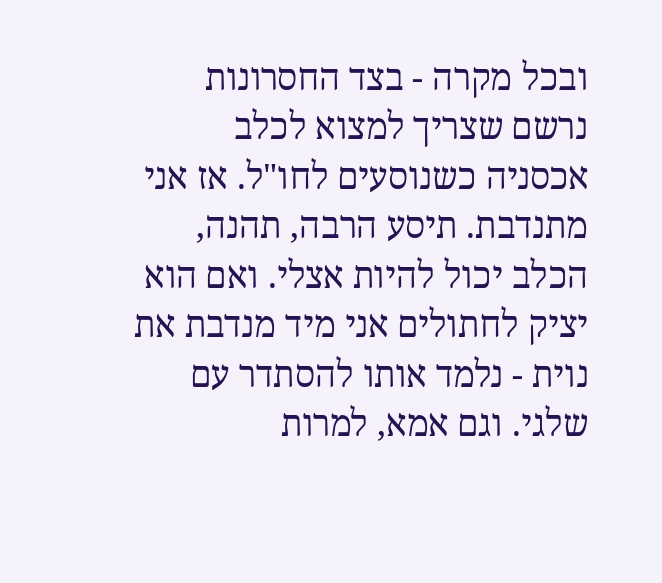ובכל מקרה - בצד החסרונות נרשם שצריך למצוא לכלב אכסניה כשנוסעים לחו"ל. אז אני מתנדבת. תיסע הרבה, תהנה, הכלב יכול להיות אצלי. ואם הוא יציק לחתולים אני מיד מנדבת את נוית - נלמד אותו להסתדר עם שלגי. וגם אמא, למרות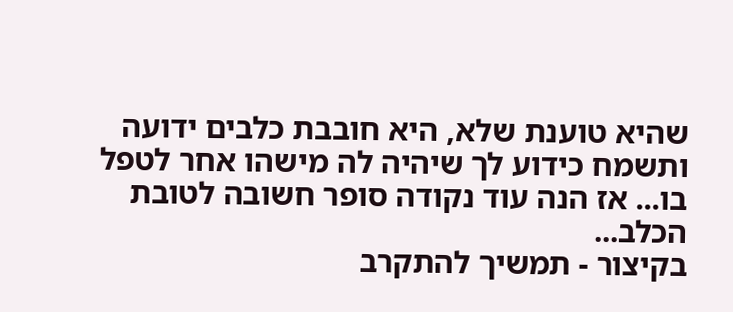שהיא טוענת שלא, היא חובבת כלבים ידועה ותשמח כידוע לך שיהיה לה מישהו אחר לטפל בו... אז הנה עוד נקודה סופר חשובה לטובת הכלב...
בקיצור - תמשיך להתקרב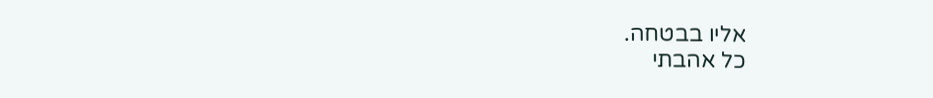אליו בבטחה.
כל אהבתי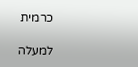כרמית

למעלה